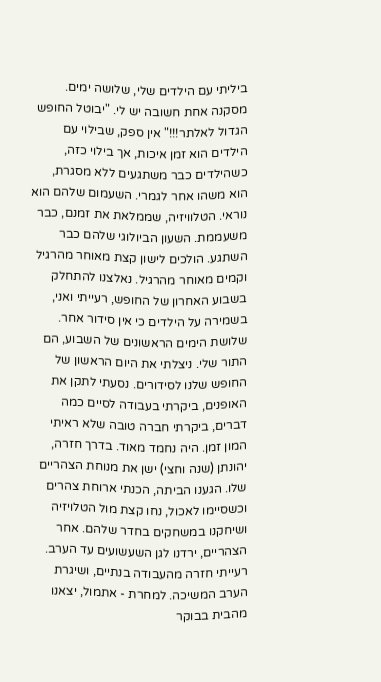ביליתי עם הילדים שלי, שלושה ימים. מסקנה אחת חשובה יש לי. "יבוטל החופש הגדול לאלתר!!!" אין ספק, שבילוי עם הילדים הוא זמן איכות, אך בילוי כזה, כשהילדים כבר משתגעים ללא מסגרת, הוא משהו אחר לגמרי. השעמום שלהם הוא נוראי. הטלוויזיה, שממלאת את זמנם, כבר משעממת. השעון הביולוגי שלהם כבר השתגע. הולכים לישון קצת מאוחר מהרגיל וקמים מאוחר מהרגיל. נאלצנו להתחלק בשבוע האחרון של החופש, רעייתי ואני, בשמירה על הילדים כי אין סידור אחר. שלושת הימים הראשונים של השבוע, הם התור שלי. ניצלתי את היום הראשון של החופש שלנו לסידורים. נסעתי לתקן את האופנים, ביקרתי בעבודה לסיים כמה דברים, ביקרתי חברה טובה שלא ראיתי המון זמן. היה נחמד מאוד. בדרך חזרה, יהונתן (שנה וחצי) ישן את מנוחת הצהריים שלו. הגענו הביתה, הכנתי ארוחת צהרים וכשסיימו לאכול, נחו קצת מול הטלויזיה ושיחקנו במשחקים בחדר שלהם. אחר הצהריים, ירדנו לגן השעשועים עד הערב. רעייתי חזרה מהעבודה בנתיים, ושיגרת הערב המשיכה. למחרת - אתמול, יצאנו מהבית בבוקר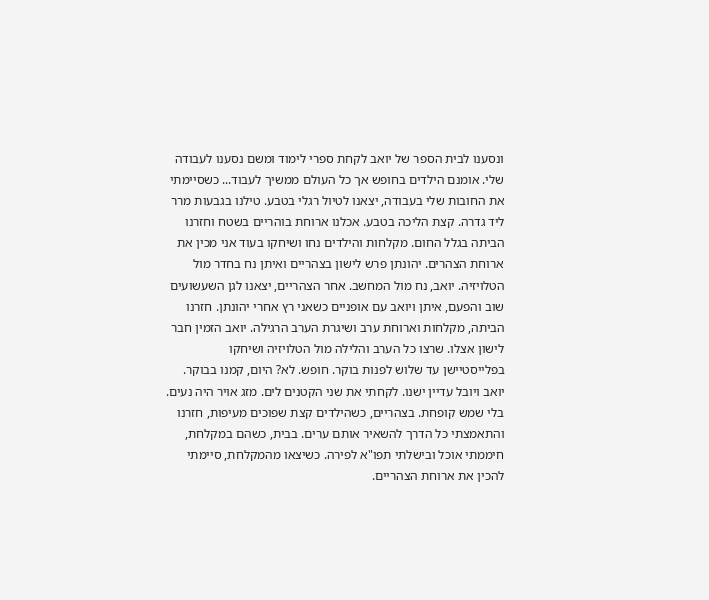ונסענו לבית הספר של יואב לקחת ספרי לימוד ומשם נסענו לעבודה שלי. אומנם הילדים בחופש אך כל העולם ממשיך לעבוד... כשסיימתי את החובות שלי בעבודה, יצאנו לטיול רגלי בטבע. טילנו בגבעות מרר ליד גדרה. קצת הליכה בטבע. אכלנו ארוחת בוהריים בשטח וחזרנו הביתה בגלל החום. מקלחות והילדים נחו ושיחקו בעוד אני מכין את ארוחת הצהרים. יהונתן פרש לישון בצהריים ואיתן נח בחדר מול הטלויזיה. יואב, נח מול המחשב. אחר הצהריים, יצאנו לגן השעשועים שוב והפעם, איתן ויואב עם אופניים כשאני רץ אחרי יהונתן. חזרנו הביתה, מקלחות וארוחת ערב ושיגרת הערב הרגילה. יואב הזמין חבר לישון אצלו. שרצו כל הערב והלילה מול הטלויזיה ושיחקו בפלייסטיישן עד שלוש לפנות בוקר. חופש. לא? היום, קמנו בבוקר. יואב ויובל עדיין ישנו. לקחתי את שני הקטנים לים. מזג אויר היה נעים. בלי שמש קופחת. בצהריים, כשהילדים קצת שפוכים מעיפות, חזרנו והתאמצתי כל הדרך להשאיר אותם ערים. בבית, כשהם במקלחת, חיממתי אוכל ובישלתי תפו"א לפירה. כשיצאו מהמקלחת, סיימתי להכין את ארוחת הצהריים.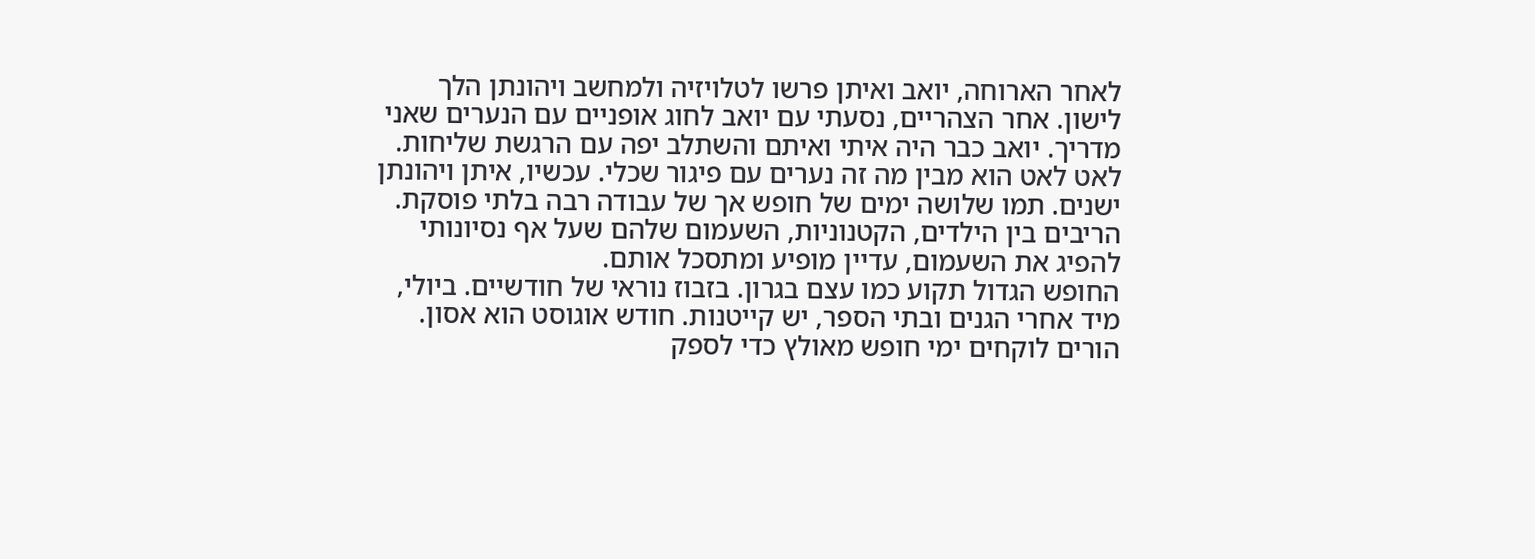לאחר הארוחה, יואב ואיתן פרשו לטלויזיה ולמחשב ויהונתן הלך לישון. אחר הצהריים, נסעתי עם יואב לחוג אופניים עם הנערים שאני מדריך. יואב כבר היה איתי ואיתם והשתלב יפה עם הרגשת שליחות. לאט לאט הוא מבין מה זה נערים עם פיגור שכלי. עכשיו, איתן ויהונתן ישנים. תמו שלושה ימים של חופש אך של עבודה רבה בלתי פוסקת. הריבים בין הילדים, הקטנוניות, השעמום שלהם שעל אף נסיונותי להפיג את השעמום, עדיין מופיע ומתסכל אותם.
החופש הגדול תקוע כמו עצם בגרון. בזבוז נוראי של חודשיים. ביולי, מיד אחרי הגנים ובתי הספר, יש קייטנות. חודש אוגוסט הוא אסון. הורים לוקחים ימי חופש מאולץ כדי לספק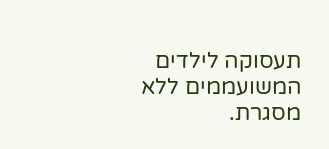תעסוקה לילדים המשועממים ללא מסגרת.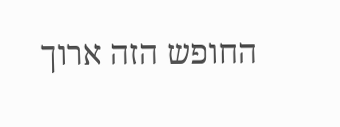החופש הזה ארוך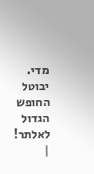מדי. יבוטל החופש הגדול לאלתר! |